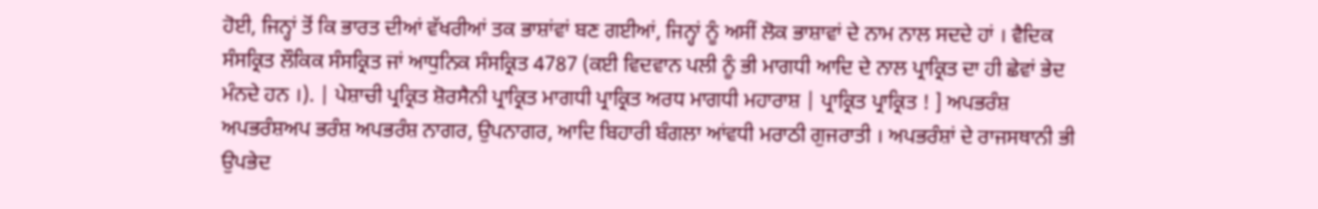ਹੋਈ, ਜਿਨ੍ਹਾਂ ਤੋਂ ਕਿ ਭਾਰਤ ਦੀਆਂ ਵੱਖਰੀਆਂ ਤਕ ਭਾਸ਼ਾਂਵਾਂ ਬਣ ਗਈਆਂ, ਜਿਨ੍ਹਾਂ ਨੂੰ ਅਸੀਂ ਲੋਕ ਭਾਸ਼ਾਵਾਂ ਦੇ ਨਾਮ ਨਾਲ ਸਦਦੇ ਹਾਂ । ਵੈਦਿਕ ਸੰਸਕ੍ਰਿਤ ਲੌਕਿਕ ਸੰਸਕ੍ਰਿਤ ਜਾਂ ਆਧੁਨਿਕ ਸੰਸਕ੍ਰਿਤ 4787 (ਕਈ ਵਿਦਵਾਨ ਪਲੀ ਨੂੰ ਭੀ ਮਾਗਧੀ ਆਦਿ ਦੇ ਨਾਲ ਪ੍ਰਾਕ੍ਰਿਤ ਦਾ ਹੀ ਛੇਵਾਂ ਭੇਦ ਮੰਨਦੇ ਹਨ ।). | ਪੇਸ਼ਾਚੀ ਪ੍ਰਕ੍ਰਿਤ ਸ਼ੋਰਸੈਨੀ ਪ੍ਰਾਕ੍ਰਿਤ ਮਾਗਧੀ ਪ੍ਰਾਕ੍ਰਿਤ ਅਰਧ ਮਾਗਧੀ ਮਹਾਰਾਸ਼ | ਪ੍ਰਾਕ੍ਰਿਤ ਪ੍ਰਾਕ੍ਰਿਤ ! ] ਅਪਭਰੰਸ਼ ਅਪਭਰੰਸ਼ਅਪ ਭਰੰਸ਼ ਅਪਭਰੰਸ਼ ਨਾਗਰ, ਉਪਨਾਗਰ, ਆਦਿ ਬਿਹਾਰੀ ਬੰਗਲਾ ਆਂਵਧੀ ਮਰਾਠੀ ਗੁਜਰਾਤੀ । ਅਪਭਰੰਸ਼ਾਂ ਦੇ ਰਾਜਸਥਾਨੀ ਭੀ ਉਪਭੇਦ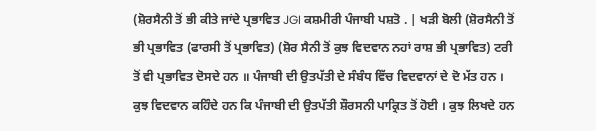(ਸ਼ੋਰਸੈਨੀ ਤੋਂ ਭੀ ਕੀਤੇ ਜਾਂਦੇ ਪ੍ਰਭਾਵਿਤ JGI ਕਸ਼ਮੀਰੀ ਪੰਜਾਬੀ ਪਸ਼ਤੋ . | ਖੜੀ ਬੋਲੀ (ਸ਼ੋਰਸੈਨੀ ਤੋਂ ਭੀ ਪ੍ਰਭਾਵਿਤ (ਫਾਰਸੀ ਤੋਂ ਪ੍ਰਭਾਵਿਤ) (ਸ਼ੋਰ ਸੈਨੀ ਤੋਂ ਕੁਝ ਵਿਦਵਾਨ ਨਹਾਂ ਰਾਸ਼ ਭੀ ਪ੍ਰਭਾਵਿਤ) ਟਰੀ ਤੋਂ ਵੀ ਪ੍ਰਭਾਵਿਤ ਦੋਸਦੇ ਹਨ ॥ ਪੰਜਾਬੀ ਦੀ ਉਤਪੱਤੀ ਦੇ ਸੰਬੰਧ ਵਿੱਚ ਵਿਦਵਾਨਾਂ ਦੇ ਦੋ ਮੱਤ ਹਨ । ਕੁਝ ਵਿਦਵਾਨ ਕਹਿੰਦੇ ਹਨ ਕਿ ਪੰਜਾਬੀ ਦੀ ਉਤਪੱਤੀ ਸ਼ੌਰਸਨੀ ਪਾਕ੍ਰਿਤ ਤੋਂ ਹੋਈ । ਕੁਝ ਲਿਖਦੇ ਹਨ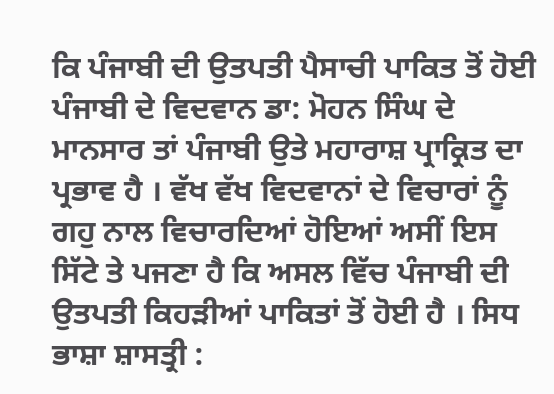ਕਿ ਪੰਜਾਬੀ ਦੀ ਉਤਪਤੀ ਪੈਸਾਚੀ ਪਾਕਿਤ ਤੋਂ ਹੋਈ ਪੰਜਾਬੀ ਦੇ ਵਿਦਵਾਨ ਡਾ: ਮੋਹਨ ਸਿੰਘ ਦੇ ਮਾਨਸਾਰ ਤਾਂ ਪੰਜਾਬੀ ਉਤੇ ਮਹਾਰਾਸ਼ ਪ੍ਰਾਕ੍ਰਿਤ ਦਾ ਪ੍ਰਭਾਵ ਹੈ । ਵੱਖ ਵੱਖ ਵਿਦਵਾਨਾਂ ਦੇ ਵਿਚਾਰਾਂ ਨੂੰ ਗਹੁ ਨਾਲ ਵਿਚਾਰਦਿਆਂ ਹੋਇਆਂ ਅਸੀਂ ਇਸ ਸਿੱਟੇ ਤੇ ਪਜਣਾ ਹੈ ਕਿ ਅਸਲ ਵਿੱਚ ਪੰਜਾਬੀ ਦੀ ਉਤਪਤੀ ਕਿਹੜੀਆਂ ਪਾਕਿਤਾਂ ਤੋਂ ਹੋਈ ਹੈ । ਸਿਧ ਭਾਸ਼ਾ ਸ਼ਾਸਤ੍ਰੀ :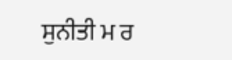ਸੁਨੀਤੀ ਮ ਰ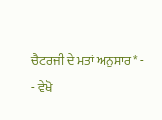ਚੈਟਰਜੀ ਦੇ ਮਤਾਂ ਅਨੁਸਾਰ* -
- ਵੇਖੋ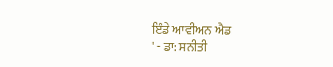ਇੰਡੇ ਆਵੀਅਨ ਐਡ
' - ਡਾ: ਸਨੀਤੀ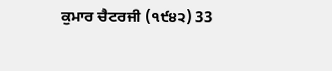ਕੁਮਾਰ ਚੈਟਰਜੀ (੧੯੪੨) 33